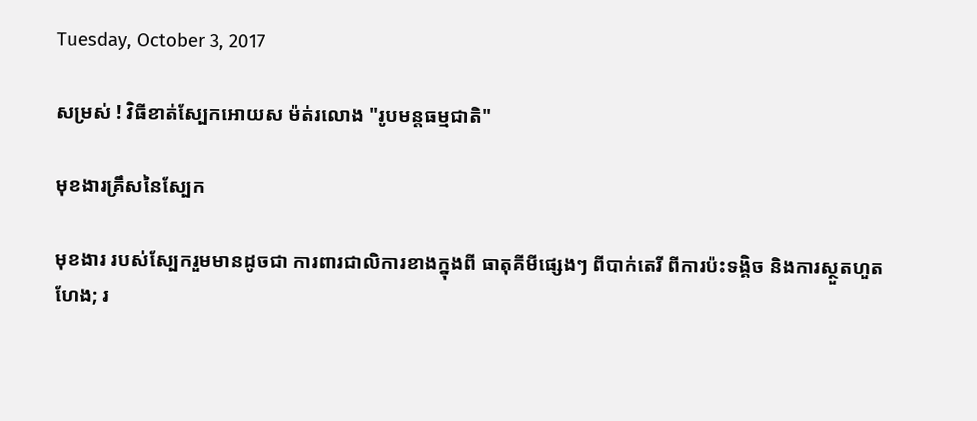Tuesday, October 3, 2017

សម្រស់ ! វិធីខាត់ស្បែកអោយស ម៉ត់រលោង "រូបមន្តធម្មជាតិ"

មុខងារគ្រឹសនៃស្បែក

មុខងារ របស់ស្បែករួមមានដូចជា ការពារជាលិការខាងក្នុងពី ធាតុគីមីផ្សេងៗ ពីបាក់តេរី ពីការប៉ះទង្គិច និងការស្ថួតហួតហែង; រ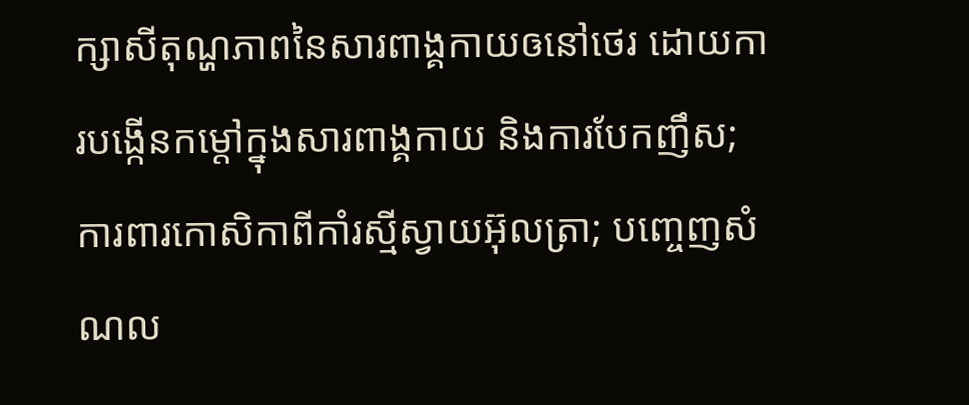ក្សាសីតុណ្ហភាពនៃសារពាង្គកាយឲនៅថេរ ដោយការបង្កើនកម្តៅក្នុងសារពាង្គកាយ និងការបែកញឹស; ការពារកោសិកាពីកាំរស្មីស្វាយអ៊ុលត្រា; បញ្ចេញសំណល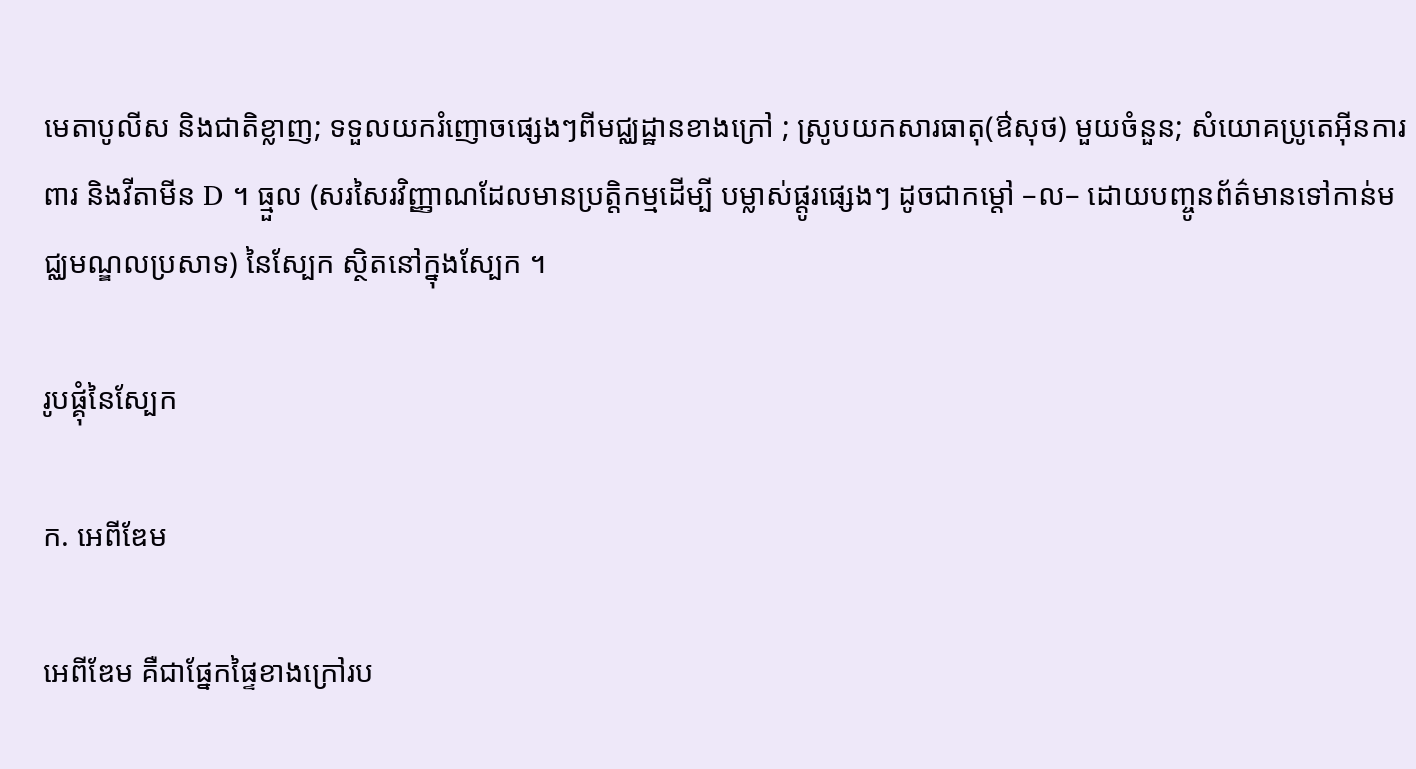មេតាបូលីស និងជាតិខ្លាញ; ទទួលយករំញោចផ្សេងៗពីមជ្ឈដ្ឋានខាងក្រៅ ; ស្រូបយកសារធាតុ(ឳសុថ) មួយចំនួន; សំយោគប្រូតេអ៊ីនការពារ និងវីតាមីន D ។ ធ្មួល (សរសៃរវិញ្ញាណដែលមានប្រត្តិកម្មដើម្បី បម្លាស់ផ្តូរផ្សេងៗ ដូចជាកម្តៅ –ល– ដោយបញ្ចូនព័ត៌មានទៅកាន់មជ្ឈមណ្ឌលប្រសាទ) នៃស្បែក ស្ថិតនៅក្នុងស្បែក ។

រូបផ្គុំនៃស្បែក

ក. អេពីឌែម

អេពីឌែម គឺជាផ្នែកផ្ទៃខាងក្រៅរប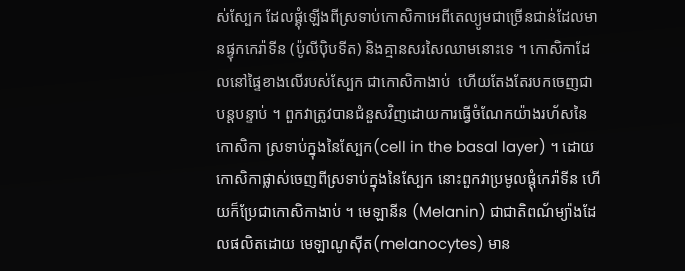ស់ស្បែក ដែលផ្គុំឡើងពីស្រទាប់កោសិកាអេពីតេល្យូមជាច្រើនជាន់ដែលមានផ្ទុកកេរ៉ាទីន (ប៉ូលីប៉ិបទីត) និងគ្មានសរសៃឈាមនោះទេ ។ កោសិកាដែលនៅផ្ទៃខាងលើរបស់ស្បែក ជាកោសិកាងាប់  ហើយតែងតែរបកចេញជាបន្តបន្ទាប់ ។ ពួកវាត្រូវបានជំនួសវិញដោយការធ្វើចំណែកយ៉ាងរហ័សនៃកោសិកា ស្រទាប់ក្នុងនៃស្បែក(cell in the basal layer) ។ ដោយកោសិកាផ្លាស់ចេញពីស្រទាប់ក្នុងនៃស្បែក នោះពួកវាប្រមូលផ្តុំកេរ៉ាទីន ហើយក៏ប្រែជាកោសិកាងាប់ ។ មេឡានីន (Melanin) ជាជាតិពណ័ម្យ៉ាងដែលផលិតដោយ មេឡាណូស៊ីត(melanocytes) មាន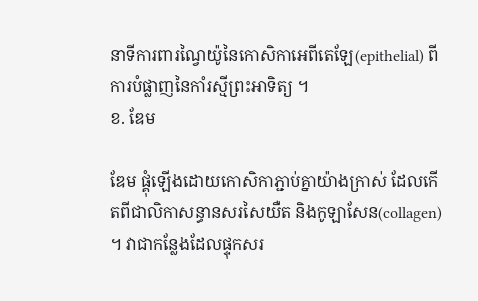នាទីការពារណ្វៃយ៉ូនៃកោសិកាអេពីតេឡែ(epithelial) ពីការបំផ្លាញនៃកាំរស្មីព្រះអាទិត្យ ។
ខ. ឌែម

ឌែម ផ្គុំឡើងដោយកោសិកាភ្ជាប់គ្នាយ៉ាងក្រាស់ ដែលកើតពីជាលិកាសន្ធានសរសៃយឺត និងកូឡាសែន(collagen) ។ វាជាកន្លែងដែលផ្ទុកសរ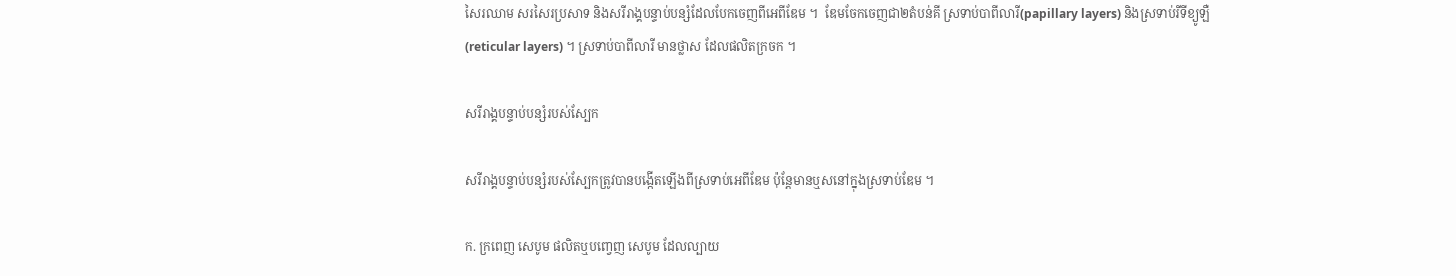សៃរឈាម សរសៃរប្រសាទ និងសរីរាង្គបន្ទាប់បន្សំដែលបែកចេញពីអេពីឌែម ។  ឌែមចែកចេញជា២តំបន់គី ស្រទាប់បាពីលារី(papillary layers) និងស្រទាប់រីទីខ្យូឡឺ(reticular layers) ។ ស្រទាប់បាពីលារី មានថ្លាស ដែលផលិតក្រចក ។

សរីរាង្គបន្ទាប់បន្សំរបស់ស្បែក

សរីរាង្គបន្ទាប់បន្សំរបស់ស្បែកត្រូវបានបង្កើតឡើងពីស្រទាប់អេពីឌែម ប៉ុន្តែមានឬសនៅក្នុងស្រទាប់ឌែម ។

ក. ក្រពេញ សេបូម ផលិតឬបញ្វេញ សេបូម ដែលល្បាយ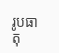រូបធាតុ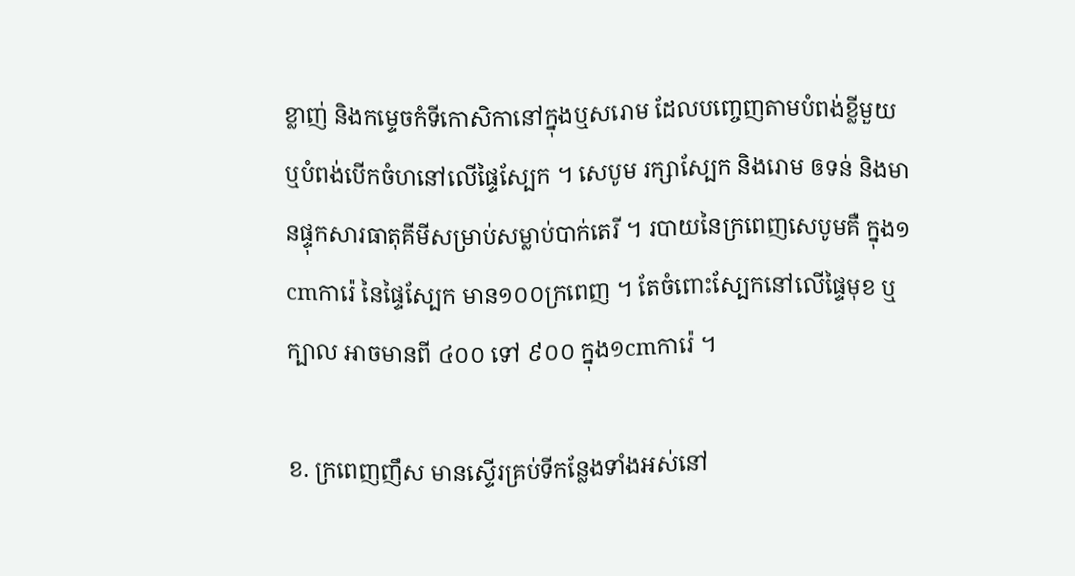ខ្លាញ់ និងកម្ទេចកំទីកោសិកានៅក្នុងឬសរោម ដែលបញ្ចេញតាមបំពង់ខ្លីមួយ ឬបំពង់បើកចំហនៅលើផ្ទៃស្បែក ។ សេបូម រក្សាស្បែក និងរោម ឲទន់ និងមានផ្ទុកសារធាតុគីមីសម្រាប់សម្លាប់បាក់តេរី ។ របាយនៃក្រពេញសេបូមគឺ ក្នុង១cmការ៉េ នៃផ្ទៃស្បែក មាន១០០ក្រពេញ ។ តែចំពោះស្បែកនៅលើផ្ទៃមុខ ឬក្បាល អាចមានពី ៤០០ ទៅ ៩០០ ក្នុង១cmការ៉េ ។

ខ. ក្រពេញញឹស មានស្ទើរគ្រប់ទីកន្លែងទាំងអស់នៅ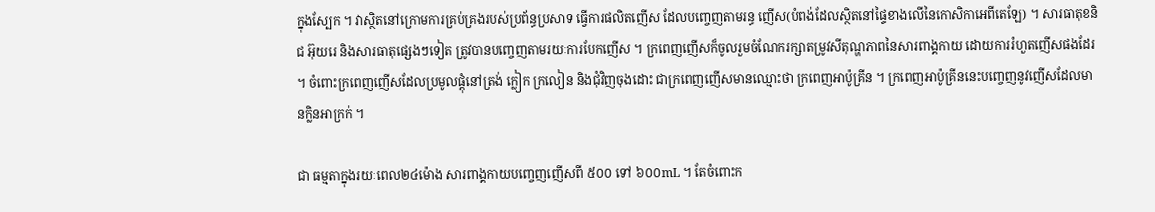ក្នុងស្បែក ។ វាស្ថិតនៅក្រោមការគ្រប់គ្រងរបស់ប្រព័ន្ធប្រសាទ ធ្វើការផលិតញើស ដែលបញ្ចេញតាមរន្ធ ញើស(បំពង់ដែលស្ថិតនៅផ្ទៃខាងលើនៃកោសិកាអេពីតេឡែ) ។ សារធាតុខនិជ អ៊ុយរេ និងសារធាតុផ្សេងៗទៀត ត្រូវបានបញ្ចេញតាមរយៈការបែកញើស ។ ក្រពេញញើសក៏ចូលរួមចំណែករក្សាតម្រូវសីតុណ្ហភាពនៃសារពាង្គកាយ ដោយការរំហួតញើសផងដែរ ។ ចំពោះក្រពេញញើសដែលប្រមូលផ្តុំនៅត្រង់ ក្លៀក ក្រលៀន និងជុំវិញចុងដោះ ជាក្រពេញញើសមានឈ្មោះថា ក្រពេញអាប៉ូគ្រីន ។ ក្រពេញអាប៉ូគ្រីននេះបញ្ចេញនូវញើសដែលមានក្លិនអាក្រក់ ។

ជា ធម្មតាក្នុងរយៈពេល២៤ម៉ោង សារពាង្គកាយបញ្ចេញញើសពី ៥០០ ទៅ ៦០០mL ។ តែចំពោះក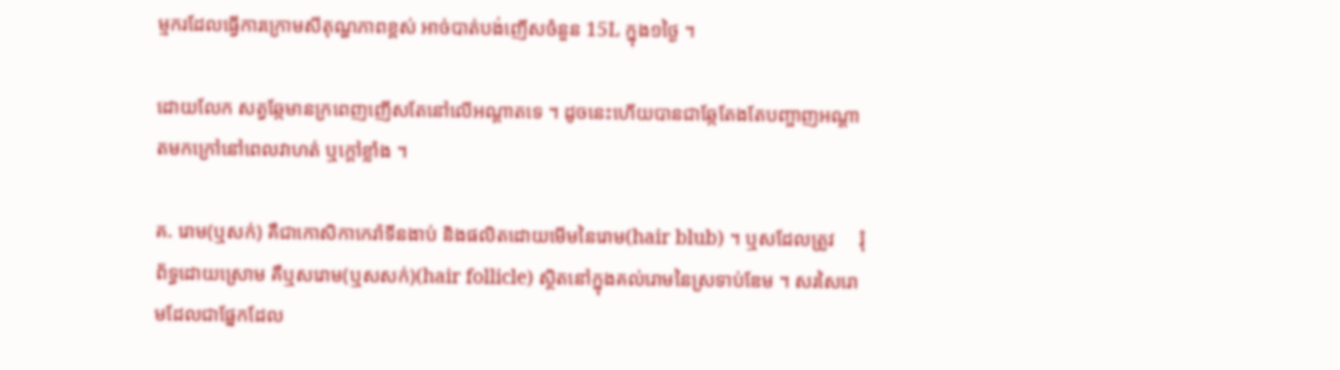ម្មករដែលធ្វើការក្រោមសីតុណ្ហភាពខ្ពស់ អាច់បាត់បង់ញើសចំនួន 15L ក្នុង១ថ្ងៃ ។

ដោយលែក សត្វឆ្កែមានក្រពេញញើសតែនៅលើអណ្តាតទេ ។ ដូចនេះហើយបានជាឆ្កែតែងតែបញ្ចាញអណ្តាតមកក្រៅនៅពេលវាហត់ ឬក្តៅខ្លាំង ។

គ. រោម(ឬសក់) គឺជាកោសិកាកេរ៉ាទីនងាប់ និងផលិតដោយមើមនៃរោម(hair blub) ។ ឬសដែលត្រូវ     រុំព័ទ្ធដោយស្រោម គឺឬសរោម(ឬសសក់)(hair follicle) ស្ថិតនៅក្នុងគល់រោមនៃស្រទាប់ឌែម ។ សរសៃរោមដែលជាផ្នែកដែល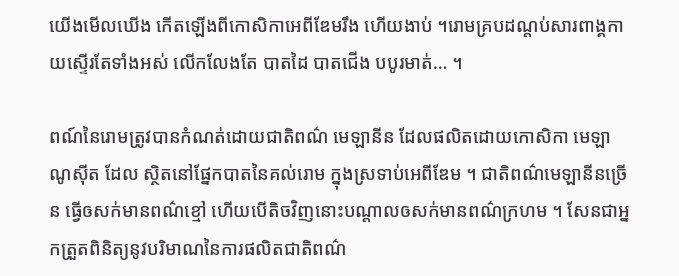យើងមើលឃើង កើតឡើងពីកោសិកាអេពីឌែមរឹង ហើយងាប់ ។រោមគ្របដណ្តប់សារពាង្គកាយស្ទើរតែទាំងអស់ លើកលែងតែ បាតដៃ បាតជើង បបូរមាត់… ។

ពណ៍នៃរោមត្រូវបានកំណត់ដោយជាតិពណ៌ មេឡានីន ដែលផលិតដោយកោសិកា មេឡាណូស៊ីត ដែល ស្ថិតនៅផ្នែកបាតនៃគល់រោម ក្នុងស្រទាប់អេពីឌែម ។ ជាតិពណ៌មេឡានីនច្រើន ធ្វើឲសក់មានពណ៌ខ្មៅ ហើយបើតិចវិញនោះបណ្តាលឲសក់មានពណ៌ក្រហម ។ សែនជាអ្នកត្រួតពិនិត្យនូវបរិមាណនៃការផលិតជាតិពណ៌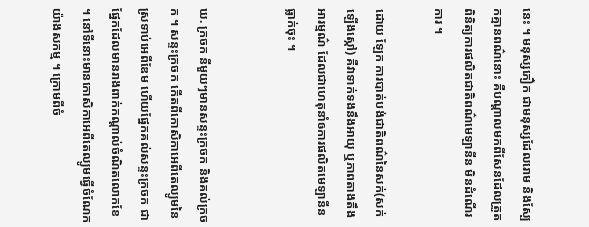នេះ ។ មនុស្សភឿក ជាមនុស្សដែលរោម និងស្បែកគ្មានពណ៌នោះ គឺបណ្តាលមកពីសែនដែលត្រួតពិនិត្យការផលិតជាតិពណ៌មេឡានីន មិនដំណើរការ ។

ដោយ ឡែក ការបាត់បង់ជាតិពណ៌នៃសក់(សក់ឡើងស្កៅ) គឺវាទាក់ទងនឹងអាយុ ឬភាពតាងតឹងអារម្មណ៌ ដែលជាហេតុនាំឲការផលិតមេឡានីនធ្លាក់ចុះ ។


ឃ. ក្រចក នីមួយៗមានសន្ទះក្រចក និងគល់ក្រចក ។ សន្ទះក្រចក កើតពីកោសិកាអេពីតេល្យូមនៃស្រទាប់អេពីឌែម ហើយផ្នែកគល់សន្ទះក្រចក ជាផ្នែកដែលមានរាងពាក់កណ្តាល់ចំណិតលោកខែ ។ នៅទីនោះមានកោសិកាអេពីតេល្យូមធ្វើចំណែកយ៉ាងសកម្ម ។ ក្រោមពីចំ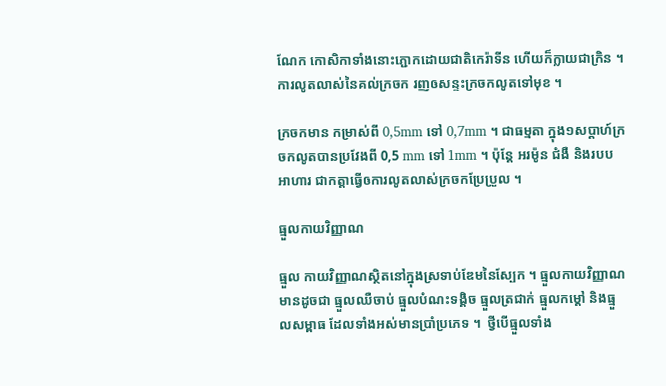ណែក កោសិកាទាំងនោះភ្ជោកដោយជាតិកេរ៉ាទីន ហើយក៏ក្លាយជាក្រិន ។ ការលូតលាស់នៃគល់ក្រចក រញឲសន្ទះក្រចកលូតទៅមុខ ។

ក្រចកមាន កម្រាស់ពី 0,5mm ទៅ 0,7mm ។ ជាធម្មតា ក្នុង១សប្តាហ៍ក្រចកលូតបានប្រវែងពី 0,5 mm ទៅ 1mm ។ ប៉ុន្តែ អរម៉ូន ជំងឺ និងរបបអាហារ ជាកត្តាធ្វើឲការលូតលាស់ក្រចកប្រែប្រួល ។

ធ្មួលកាយវិញ្ញាណ

ធ្មួល កាយវិញ្ញាណស្ថិតនៅក្នុងស្រទាប់ឌែមនៃស្បែក ។ ធ្មួលកាយវិញ្ញាណមានដូចជា ធ្មួលឈឺចាប់ ធ្មួលបំណះទង្គិច ធ្មួលត្រជាក់ ធ្មួលកម្តៅ និងធ្មួលសម្ពាធ ដែលទាំងអស់មានប្រាំប្រភេទ ។  ថ្វីបើធ្មួលទាំង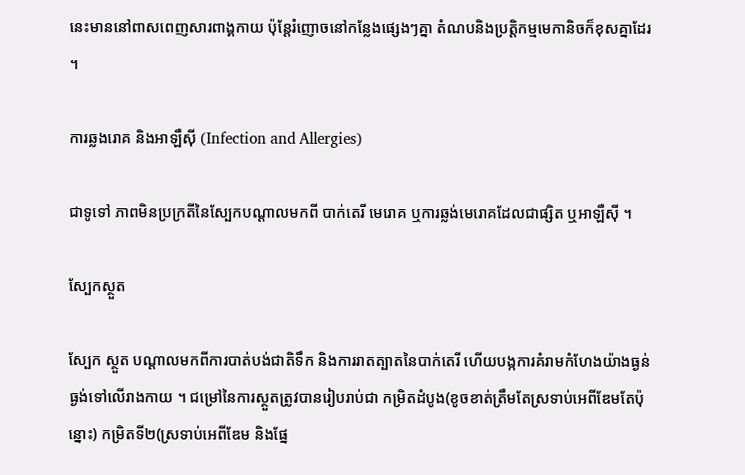នេះមាននៅពាសពេញសារពាង្គកាយ ប៉ុន្តែរំញោចនៅកន្លែងផ្សេងៗគ្នា តំណបនិងប្រត្តិកម្មមេកានិចក៏ខុសគ្នាដែរ ។

ការឆ្លងរោគ និងអាឡឺស៊ី (Infection and Allergies)

ជាទូទៅ ភាពមិនប្រក្រតីនៃស្បែកបណ្តាលមកពី បាក់តេរី មេរោគ ឬការឆ្លង់មេរោគដែលជាផ្សិត ឬអាឡឺស៊ី ។

ស្បែកស្ថួត

ស្បែក ស្ថួត បណ្តាលមកពីការបាត់បង់ជាតិទឹក និងការរាតត្បាតនៃបាក់តេរី ហើយបង្កការគំរាមកំហែងយ៉ាងធ្ងន់ធ្ងង់ទៅលើរាងកាយ ។ ជម្រៅនៃការស្ថួតត្រូវបានរៀបរាប់ជា កម្រិតដំបូង(ខូចខាត់ត្រឹមតែស្រទាប់អេពីឌែមតែប៉ុន្នោះ) កម្រិតទី២(ស្រទាប់អេពីឌែម និងផ្នែ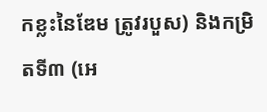កខ្លះនៃឌែម ត្រូវរបួស) និងកម្រិតទី៣ (អេ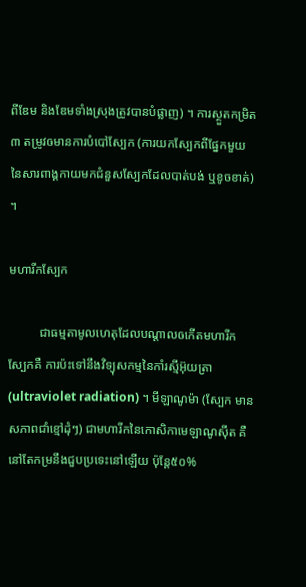ពីឌែម និងឌែមទាំងស្រុងត្រូវបានបំផ្លាញ) ។ ការស្ថួតកម្រិត៣ តម្រូវឲមានការបំបៅស្បែក (ការយកស្បែកពីផ្នែកមួយនៃសារពាង្គកាយមកជំនួសស្បែកដែលបាត់បង់ ឬខូចខាត់) ។

មហារីកស្បែក

          ជាធម្មតាមូលហេតុដែលបណ្តាលឲកើតមហារីកស្បែកគឺ ការប៉ះទៅនឹងវិទ្យុសកម្មនៃកាំរស្មីអ៊ុយត្រា (ultraviolet radiation) ។ មីឡាណូម៉ា (ស្បែក មានសភាពជាំខ្មៅដុំៗ) ជាមហារីកនៃកោសិកាមេឡាណូស៊ីត គឺនៅតែកម្រនឹងជួបប្រទេះនៅឡើយ ប៉ុន្តែ៥០%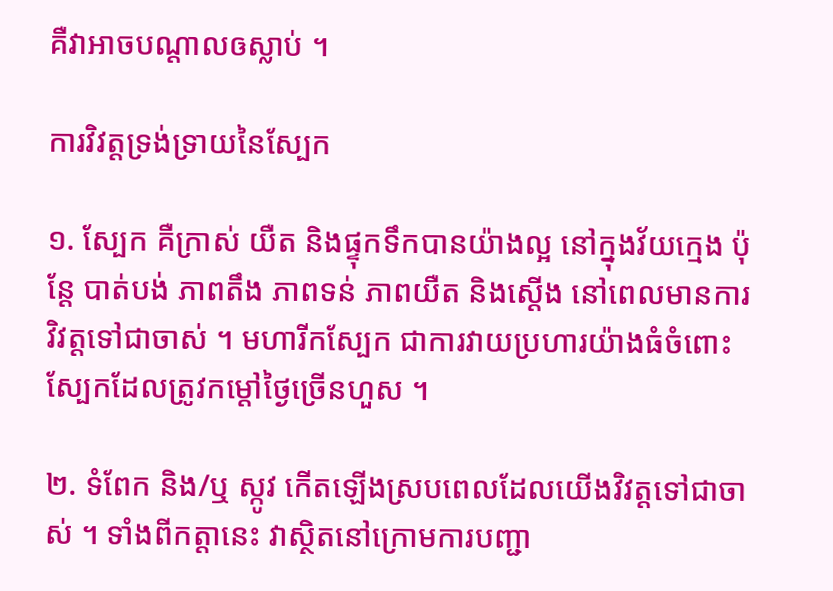គឺវាអាចបណ្តាលឲស្លាប់ ។

ការវិវត្តទ្រង់ទ្រាយនៃស្បែក

១. ស្បែក គឺក្រាស់ យឺត និងផ្ទុកទឹកបានយ៉ាងល្អ នៅក្នុងវ័យក្មេង ប៉ុន្តែ បាត់បង់ ភាពតឹង ភាពទន់ ភាពយឺត និងស្តើង នៅពេលមានការវិវត្តទៅជាចាស់ ។ មហារីកស្បែក ជាការវាយប្រហារយ៉ាងធំចំពោះស្បែកដែលត្រូវកម្តៅថ្ងៃច្រើនហួស ។

២. ទំពែក និង/ឬ ស្កូវ កើតឡើងស្របពេលដែលយើងវិវត្តទៅជាចាស់ ។ ទាំងពីកត្តានេះ វាស្ថិតនៅក្រោមការបញ្ជា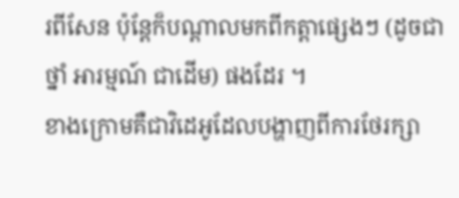រពីសែន ប៉ុន្តែក៏បណ្តាលមកពីកត្តាផ្សេងៗ (ដូចជា ថ្នាំ អារម្មណ៍ ជាដើម) ផងដែរ ។
ខាងក្រោមគឺជាវិដេអូដែលបង្ហាញពីការថែរក្សា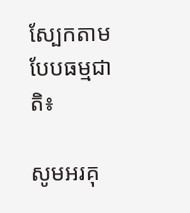ស្បែកតាមបែបធម្មជាតិ៖

សូមអរគុ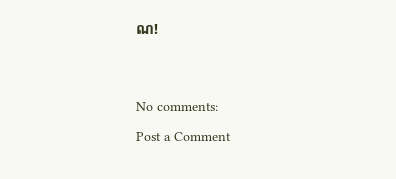ណ!




No comments:

Post a Comment